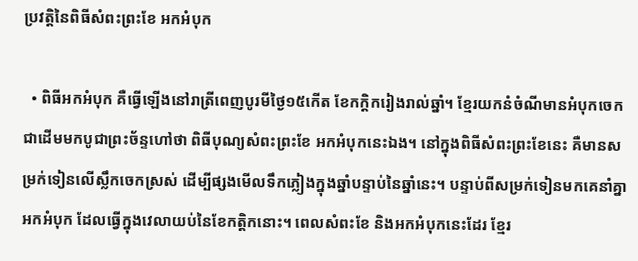ប្រវត្តិនៃពិធីសំពះព្រះខែ អកអំបុក

  • ពិធីអកអំបុក គឺធ្វើឡើងនៅរាត្រីពេញបូរមីថ្ងៃ១៥កើត ខែកក្តិករៀងរាល់ឆ្នាំ។ ខ្មែរយកនំចំណីមានអំបុកចេកជាដើមមកបូជាព្រះច័ន្ទហៅថា ពិធីបុណ្យសំពះព្រះខែ អកអំបុកនេះឯង។ នៅក្នុងពិធីសំពះព្រះខែនេះ គឺមានសម្រក់ទៀនលើស្លឹកចេកស្រស់ ដើម្បីផ្សងមើលទឹកភ្លៀងក្នុងឆ្នាំបន្ទាប់នៃឆ្នាំនេះ។ បន្ទាប់ពីសម្រក់ទៀនមកគេនាំគ្នាអកអំបុក ដែលធ្វើក្នុងវេលាយប់នៃខែកត្តិកនោះ។ ពេលសំពះខែ និងអកអំបុកនេះដែរ ខ្មែរ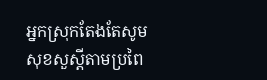អ្នកស្រុកតែងតែសូមសុខសួស្ដីតាមប្រពៃ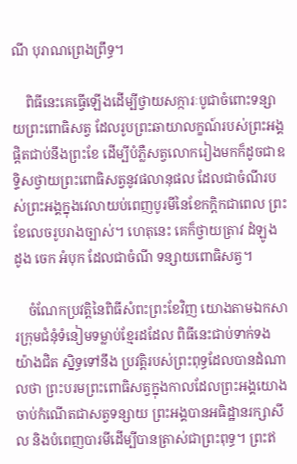ណី បុរាណព្រេងព្រឹទ្ធ។

    ពិធីនេះគេធ្វើឡើងដើម្បីថ្វាយសក្ការៈបូជាចំពោះទន្សាយព្រះពោធិសត្វ ដែលរូបព្រះឆាយាលក្ខណ៍របស់ព្រះអង្គផ្ដិតជាប់នឹងព្រះខែ ដើម្បីបំភ្លឺសត្វលោករៀងមកក៏ដូចជាឧទ្ទិសថ្វាយព្រះពោធិសត្វនូវផលានុផល ដែលជាចំណីរបស់ព្រះអង្គក្នុងវេលាយប់ពេញបូរមីនៃខែកក្ដិកជាពេល ព្រះខែលេចរូបរាងច្បាស់។ ហេតុនេះ គេក៏ថ្វាយត្រាវ ដំឡូង ដូង ចេក អំបុក ដែលជាចំណី ទន្សាយពោធិសត្វ។

    ចំណែកប្រវត្តិនៃពិធីសំពះព្រះខែវិញ យោងតាមឯកសារក្រុមជំនុំទំនៀមទម្លាប់ខ្មែរដដែល ពិធីនេះជាប់ទាក់ទង យ៉ាងជិត ស្និទ្ធទៅនឹង ប្រវត្តិរបស់ព្រះពុទ្ធដែលបានដំណាលថា ព្រះបរមព្រះពោធិសត្វក្នុងកាលដែលព្រះអង្គយោងចាប់កំណើតជាសត្វទន្សាយ ព្រះអង្គបានអធិដ្ឋានរក្សាសីល និងបំពេញបារមីដើម្បីបានត្រាស់ជាព្រះពុទ្ធ។ ព្រះឥ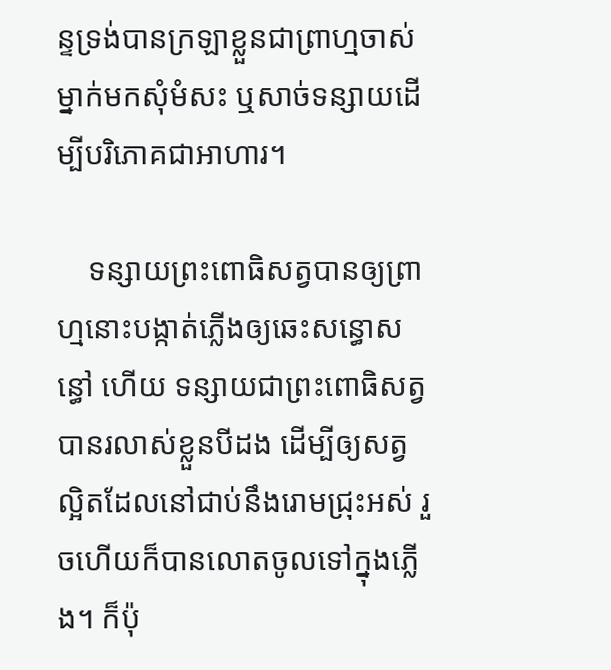ន្ទទ្រង់បានក្រឡាខ្លួនជាព្រាហ្មចាស់ម្នាក់មកសុំមំសះ ឬសាច់ទន្សាយដើម្បីបរិភោគជាអាហារ។

    ទន្សាយព្រះពោធិសត្វបានឲ្យព្រាហ្មនោះបង្កាត់ភ្លើងឲ្យឆេះសន្ធោសន្ធៅ ហើយ ទន្សាយជាព្រះពោធិសត្វបានរលាស់ខ្លួនបីដង ដើម្បីឲ្យសត្វល្អិតដែលនៅជាប់នឹងរោមជ្រុះអស់ រួចហើយក៏បានលោតចូលទៅក្នុងភ្លើង។ ក៏ប៉ុ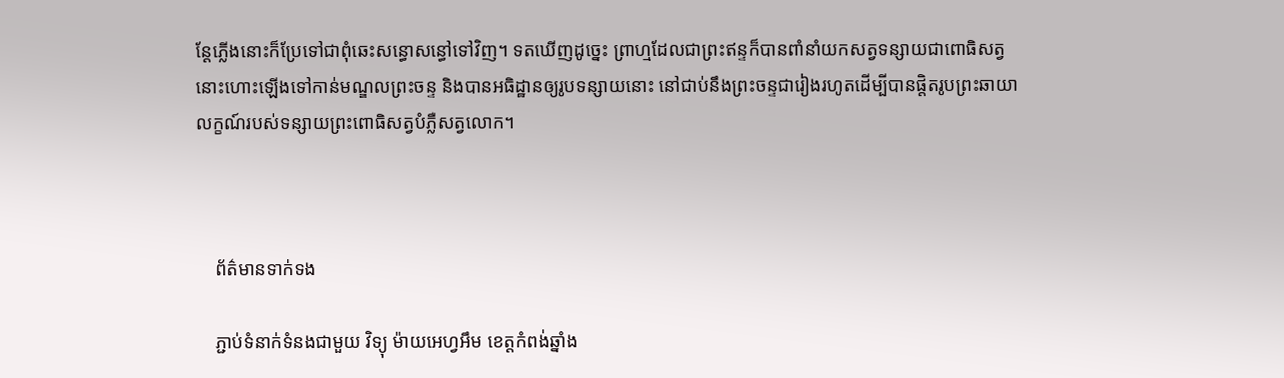ន្តែភ្លើងនោះក៏ប្រែទៅជាពុំឆេះសន្ធោសន្ធៅទៅវិញ។ ទតឃើញដូច្នេះ ព្រាហ្មដែលជាព្រះឥន្ទក៏បានពាំនាំយកសត្វទន្សាយជាពោធិសត្វនោះហោះឡើងទៅកាន់មណ្ឌលព្រះចន្ទ និងបានអធិដ្ឋានឲ្យរូបទន្សាយនោះ នៅជាប់នឹងព្រះចន្ទជារៀងរហូតដើម្បីបានផ្តិតរូបព្រះឆាយាលក្ខណ៍របស់ទន្សាយព្រះពោធិសត្វបំភ្លឺសត្វលោក។



    ព័ត៌មានទាក់ទង

    ភ្ជាប់ទំនាក់ទំនងជាមួយ វិទ្យុ ម៉ាយអេហ្វអឹម ខេត្តកំពង់ឆ្នាំង